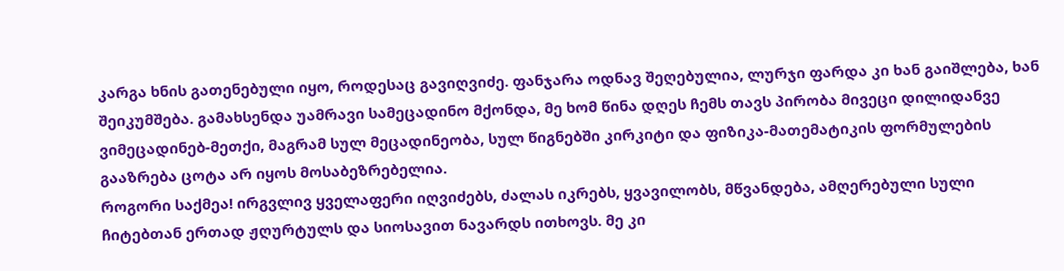კარგა ხნის გათენებული იყო, როდესაც გავიღვიძე. ფანჯარა ოდნავ შეღებულია, ლურჯი ფარდა კი ხან გაიშლება, ხან შეიკუმშება. გამახსენდა უამრავი სამეცადინო მქონდა, მე ხომ წინა დღეს ჩემს თავს პირობა მივეცი დილიდანვე ვიმეცადინებ-მეთქი, მაგრამ სულ მეცადინეობა, სულ წიგნებში კირკიტი და ფიზიკა-მათემატიკის ფორმულების გააზრება ცოტა არ იყოს მოსაბეზრებელია.
როგორი საქმეა! ირგვლივ ყველაფერი იღვიძებს, ძალას იკრებს, ყვავილობს, მწვანდება, ამღერებული სული ჩიტებთან ერთად ჟღურტულს და სიოსავით ნავარდს ითხოვს. მე კი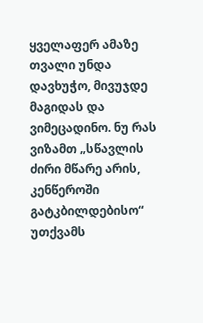ყველაფერ ამაზე თვალი უნდა დავხუჭო, მივუჯდე მაგიდას და ვიმეცადინო. ნუ რას ვიზამთ „სწავლის ძირი მწარე არის, კენწეროში გატკბილდებისო“ უთქვამს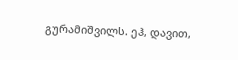გურამიშვილს. ეჰ, დავით,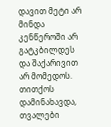დავით მეტი არ მინდა კენწეროში არ გატკბილდეს და შაქარივით არ მომედოს. თითქოს დამინახავდა, თვალები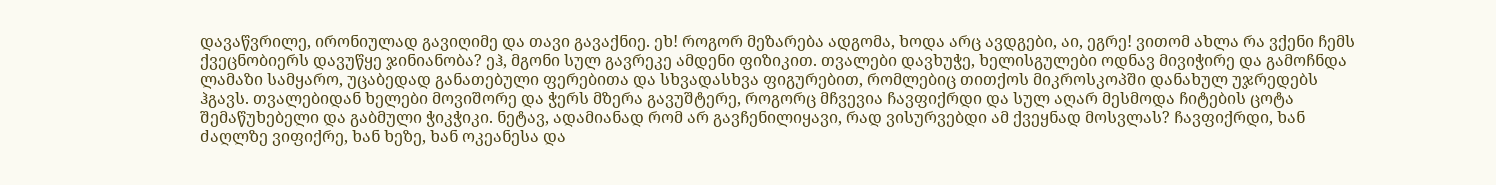დავაწვრილე, ირონიულად გავიღიმე და თავი გავაქნიე. ეხ! როგორ მეზარება ადგომა, ხოდა არც ავდგები, აი, ეგრე! ვითომ ახლა რა ვქენი ჩემს ქვეცნობიერს დავუწყე ჯინიანობა? ეჰ, მგონი სულ გავრეკე ამდენი ფიზიკით. თვალები დავხუჭე, ხელისგულები ოდნავ მივიჭირე და გამოჩნდა ლამაზი სამყარო, უცაბედად განათებული ფერებითა და სხვადასხვა ფიგურებით, რომლებიც თითქოს მიკროსკოპში დანახულ უჯრედებს ჰგავს. თვალებიდან ხელები მოვიშორე და ჭერს მზერა გავუშტერე, როგორც მჩვევია ჩავფიქრდი და სულ აღარ მესმოდა ჩიტების ცოტა შემაწუხებელი და გაბმული ჭიკჭიკი. ნეტავ, ადამიანად რომ არ გავჩენილიყავი, რად ვისურვებდი ამ ქვეყნად მოსვლას? ჩავფიქრდი, ხან ძაღლზე ვიფიქრე, ხან ხეზე, ხან ოკეანესა და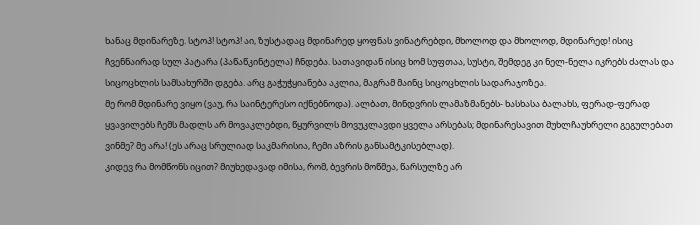ხანაც მდინარეზე. სტოპ! სტოპ! აი, ზუსტადაც მდინარედ ყოფნას ვინატრებდი, მხოლოდ და მხოლოდ, მდინარედ! ისიც ჩვენნაირად სულ პატარა (პაწაწკინტელა) ჩნდება. სათავიდან ისიც ხომ სუფთაა, სუსტი, შემდეგ კი ნელ-ნელა იკრებს ძალას და სიცოცხლის სამსახურში დგება. არც გაჭუჭყიანება აკლია, მაგრამ მაინც სიცოცხლის სადარაჯოზეა.
მე რომ მდინარე ვიყო (ვაუ, რა საინტერესო იქნებნოდა). ალბათ, მინდვრის ლამაზმანებს- ხასხასა ბალახს, ფერად-ფერად ყვავილებს ჩემს მადლს არ მოვაკლებდი, წყურვილს მოვუკლავდი ყველა არსებას; მდინარესავით მუხლჩაუხრელი გეგულებათ ვინმე? მე არა! (ეს არაც სრულიად საკმარისია, ჩემი აზრის განსამტკისებლად).
კიდევ რა მომწონს იცით? მიუხედავად იმისა, რომ, ბევრის მოწმეა, წარსულზე არ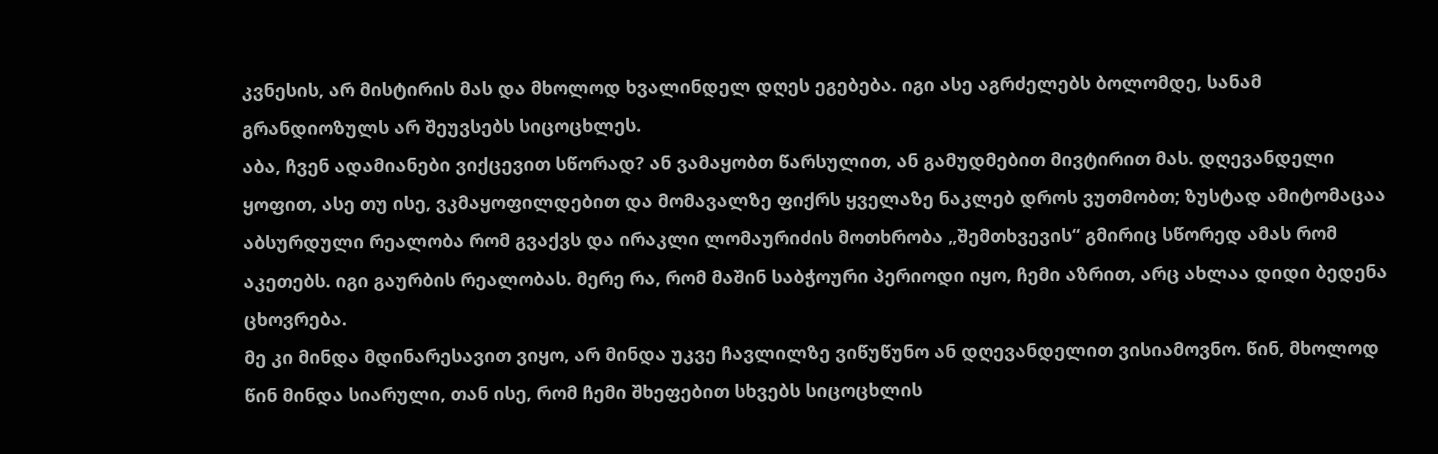კვნესის, არ მისტირის მას და მხოლოდ ხვალინდელ დღეს ეგებება. იგი ასე აგრძელებს ბოლომდე, სანამ გრანდიოზულს არ შეუვსებს სიცოცხლეს.
აბა, ჩვენ ადამიანები ვიქცევით სწორად? ან ვამაყობთ წარსულით, ან გამუდმებით მივტირით მას. დღევანდელი ყოფით, ასე თუ ისე, ვკმაყოფილდებით და მომავალზე ფიქრს ყველაზე ნაკლებ დროს ვუთმობთ; ზუსტად ამიტომაცაა აბსურდული რეალობა რომ გვაქვს და ირაკლი ლომაურიძის მოთხრობა „შემთხვევის“ გმირიც სწორედ ამას რომ აკეთებს. იგი გაურბის რეალობას. მერე რა, რომ მაშინ საბჭოური პერიოდი იყო, ჩემი აზრით, არც ახლაა დიდი ბედენა ცხოვრება.
მე კი მინდა მდინარესავით ვიყო, არ მინდა უკვე ჩავლილზე ვიწუწუნო ან დღევანდელით ვისიამოვნო. წინ, მხოლოდ წინ მინდა სიარული, თან ისე, რომ ჩემი შხეფებით სხვებს სიცოცხლის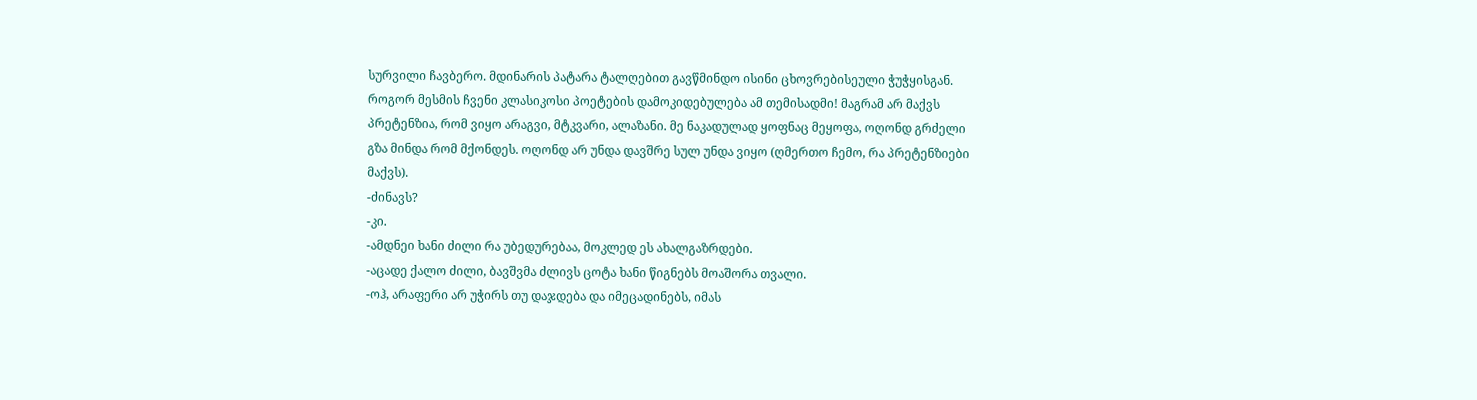სურვილი ჩავბერო. მდინარის პატარა ტალღებით გავწმინდო ისინი ცხოვრებისეული ჭუჭყისგან.
როგორ მესმის ჩვენი კლასიკოსი პოეტების დამოკიდებულება ამ თემისადმი! მაგრამ არ მაქვს პრეტენზია, რომ ვიყო არაგვი, მტკვარი, ალაზანი. მე ნაკადულად ყოფნაც მეყოფა, ოღონდ გრძელი გზა მინდა რომ მქონდეს. ოღონდ არ უნდა დავშრე სულ უნდა ვიყო (ღმერთო ჩემო, რა პრეტენზიები მაქვს).
-ძინავს?
-კი.
-ამდნეი ხანი ძილი რა უბედურებაა, მოკლედ ეს ახალგაზრდები.
-აცადე ქალო ძილი, ბავშვმა ძლივს ცოტა ხანი წიგნებს მოაშორა თვალი.
-ოჰ, არაფერი არ უჭირს თუ დაჯდება და იმეცადინებს, იმას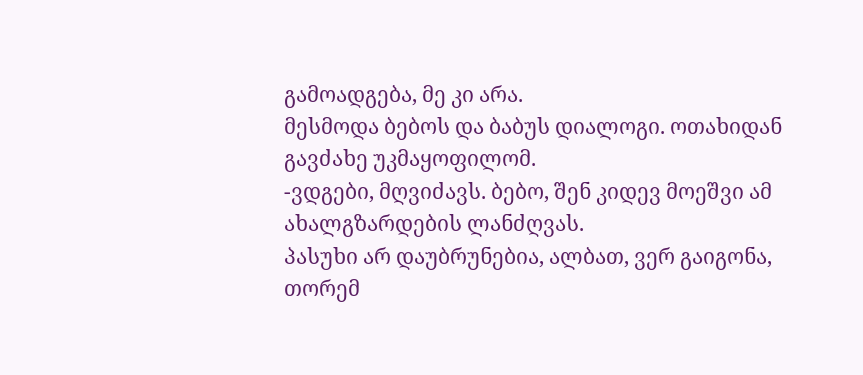გამოადგება, მე კი არა.
მესმოდა ბებოს და ბაბუს დიალოგი. ოთახიდან გავძახე უკმაყოფილომ.
-ვდგები, მღვიძავს. ბებო, შენ კიდევ მოეშვი ამ ახალგზარდების ლანძღვას.
პასუხი არ დაუბრუნებია, ალბათ, ვერ გაიგონა, თორემ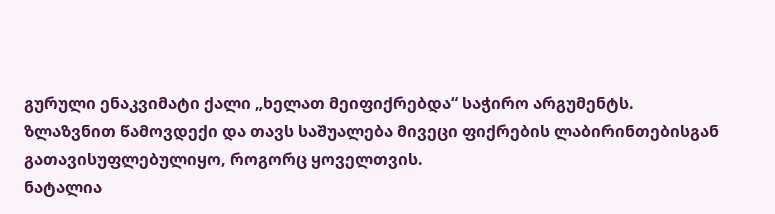გურული ენაკვიმატი ქალი „ხელათ მეიფიქრებდა“ საჭირო არგუმენტს.
ზლაზვნით წამოვდექი და თავს საშუალება მივეცი ფიქრების ლაბირინთებისგან გათავისუფლებულიყო, როგორც ყოველთვის.
ნატალია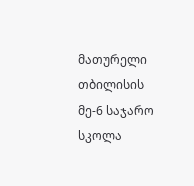მათურელი
თბილისის მე-6 საჯარო სკოლა